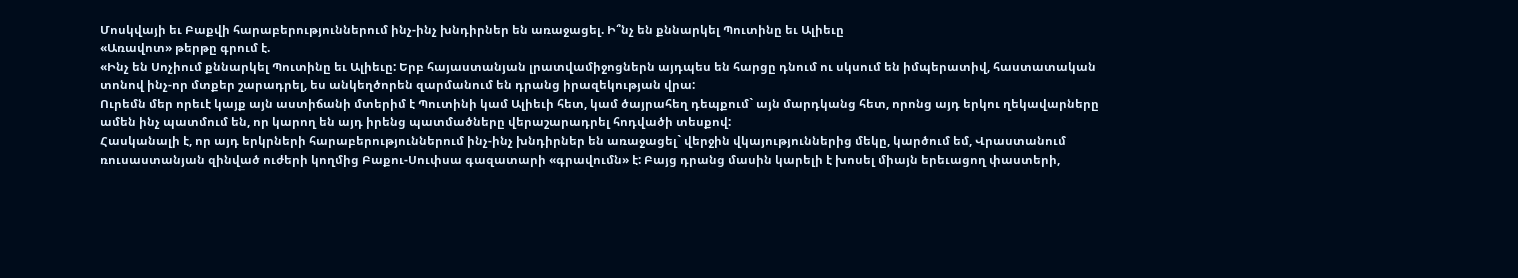Մոսկվայի եւ Բաքվի հարաբերություններում ինչ-ինչ խնդիրներ են առաջացել. Ի՞նչ են քննարկել Պուտինը եւ Ալիեւը
«Առավոտ» թերթը գրում է.
«Ինչ են Սոչիում քննարկել Պուտինը եւ Ալիեւը: Երբ հայաստանյան լրատվամիջոցներն այդպես են հարցը դնում ու սկսում են իմպերատիվ, հաստատական տոնով ինչ-որ մտքեր շարադրել, ես անկեղծորեն զարմանում են դրանց իրազեկության վրա:
Ուրեմն մեր որեւէ կայք այն աստիճանի մտերիմ է Պուտինի կամ Ալիեւի հետ, կամ ծայրահեղ դեպքում` այն մարդկանց հետ, որոնց այդ երկու ղեկավարները ամեն ինչ պատմում են, որ կարող են այդ իրենց պատմածները վերաշարադրել հոդվածի տեսքով:
Հասկանալի է, որ այդ երկրների հարաբերություններում ինչ-ինչ խնդիրներ են առաջացել` վերջին վկայություններից մեկը, կարծում եմ, Վրաստանում ռուսաստանյան զինված ուժերի կողմից Բաքու-Սուփսա գազատարի «գրավումն» է: Բայց դրանց մասին կարելի է խոսել միայն երեւացող փաստերի,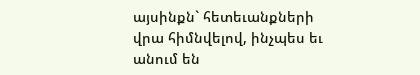այսինքն` հետեւանքների վրա հիմնվելով, ինչպես եւ անում են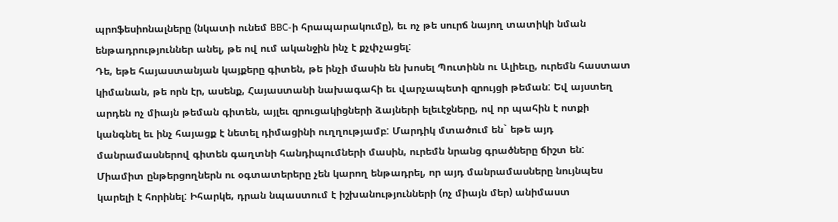պրոֆեսիոնալները (նկատի ունեմ BBC-ի հրապարակումը), եւ ոչ թե սուրճ նայող տատիկի նման ենթադրություններ անել, թե ով ում ականջին ինչ է քչփչացել:
Դե, եթե հայաստանյան կայքերը գիտեն, թե ինչի մասին են խոսել Պուտինն ու Ալիեւը, ուրեմն հաստատ կիմանան, թե որն էր, ասենք, Հայաստանի նախագահի եւ վարչապետի զրույցի թեման: Եվ այստեղ արդեն ոչ միայն թեման գիտեն, այլեւ զրուցակիցների ձայների ելեւէջները, ով որ պահին է ոտքի կանգնել եւ ինչ հայացք է նետել դիմացինի ուղղությամբ: Մարդիկ մտածում են` եթե այդ մանրամասներով գիտեն գաղտնի հանդիպումների մասին, ուրեմն նրանց գրածները ճիշտ են:
Միամիտ ընթերցողներն ու օգտատերերը չեն կարող ենթադրել, որ այդ մանրամասները նույնպես կարելի է հորինել: Իհարկե, դրան նպաստում է իշխանությունների (ոչ միայն մեր) անիմաստ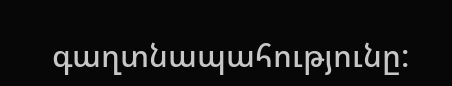գաղտնապահությունը: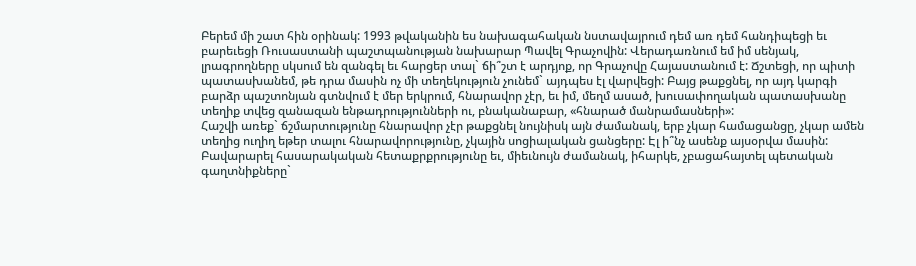Բերեմ մի շատ հին օրինակ: 1993 թվականին ես նախագահական նստավայրում դեմ առ դեմ հանդիպեցի եւ բարեւեցի Ռուսաստանի պաշտպանության նախարար Պավել Գրաչովին: Վերադառնում եմ իմ սենյակ, լրագրողները սկսում են զանգել եւ հարցեր տալ` ճի՞շտ է արդյոք, որ Գրաչովը Հայաստանում է: Ճշտեցի, որ պիտի պատասխանեմ, թե դրա մասին ոչ մի տեղեկություն չունեմ` այդպես էլ վարվեցի: Բայց թաքցնել, որ այդ կարգի բարձր պաշտոնյան գտնվում է մեր երկրում, հնարավոր չէր, եւ իմ, մեղմ ասած, խուսափողական պատասխանը տեղիք տվեց զանազան ենթադրությունների ու, բնականաբար, «հնարած մանրամասների»:
Հաշվի առեք` ճշմարտությունը հնարավոր չէր թաքցնել նույնիսկ այն ժամանակ, երբ չկար համացանցը, չկար ամեն տեղից ուղիղ եթեր տալու հնարավորությունը, չկային սոցիալական ցանցերը: Էլ ի՞նչ ասենք այսօրվա մասին: Բավարարել հասարակական հետաքրքրությունը եւ, միեւնույն ժամանակ, իհարկե, չբացահայտել պետական գաղտնիքները`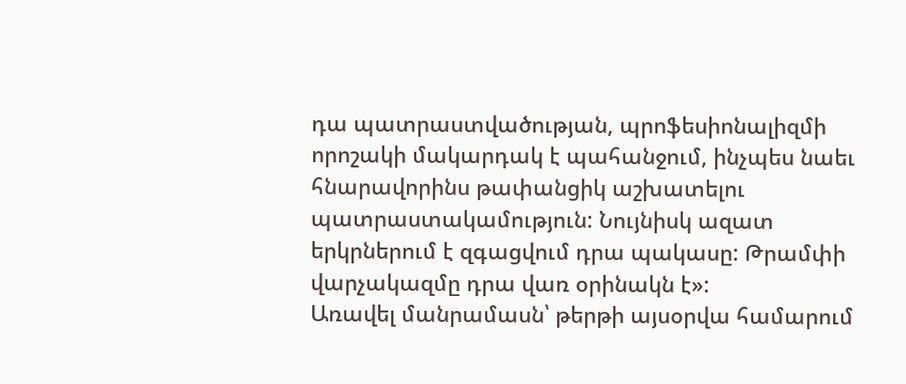դա պատրաստվածության, պրոֆեսիոնալիզմի որոշակի մակարդակ է պահանջում, ինչպես նաեւ հնարավորինս թափանցիկ աշխատելու պատրաստակամություն: Նույնիսկ ազատ երկրներում է զգացվում դրա պակասը: Թրամփի վարչակազմը դրա վառ օրինակն է»:
Առավել մանրամասն՝ թերթի այսօրվա համարում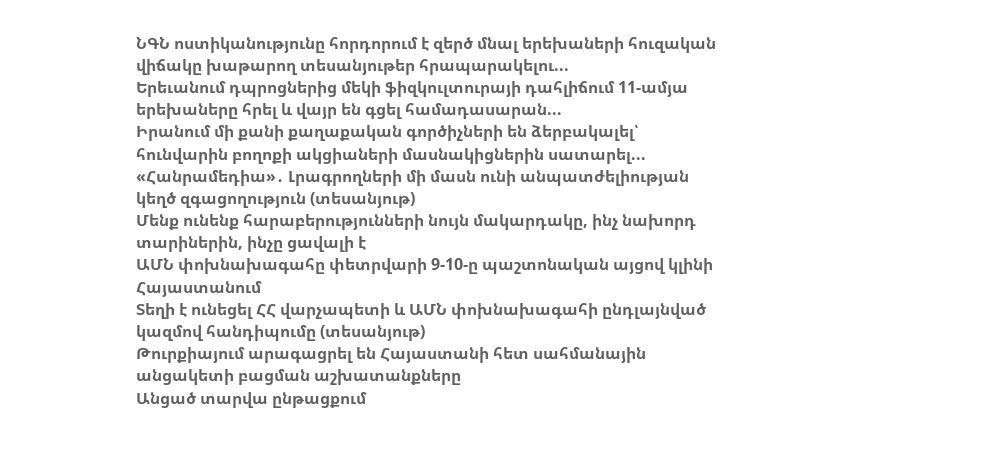ՆԳՆ ոստիկանությունը հորդորում է զերծ մնալ երեխաների հուզական վիճակը խաթարող տեսանյութեր հրապարակելու...
Երեւանում դպրոցներից մեկի ֆիզկուլտուրայի դահլիճում 11-ամյա երեխաները հրել և վայր են գցել համադասարան...
Իրանում մի քանի քաղաքական գործիչների են ձերբակալել՝ հունվարին բողոքի ակցիաների մասնակիցներին սատարել...
«Հանրամեդիա»․ Լրագրողների մի մասն ունի անպատժելիության կեղծ զգացողություն (տեսանյութ)
Մենք ունենք հարաբերությունների նույն մակարդակը, ինչ նախորդ տարիներին, ինչը ցավալի է
ԱՄՆ փոխնախագահը փետրվարի 9-10-ը պաշտոնական այցով կլինի Հայաստանում
Տեղի է ունեցել ՀՀ վարչապետի և ԱՄՆ փոխնախագահի ընդլայնված կազմով հանդիպումը (տեսանյութ)
Թուրքիայում արագացրել են Հայաստանի հետ սահմանային անցակետի բացման աշխատանքները
Անցած տարվա ընթացքում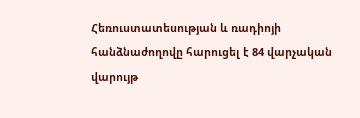Հեռուստատեսության և ռադիոյի հանձնաժողովը հարուցել է 84 վարչական վարույթ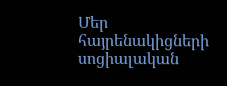Մեր հայրենակիցների սոցիալական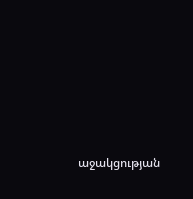աջակցության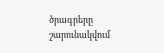ծրագրերը շարունակվում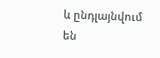և ընդլայնվում են